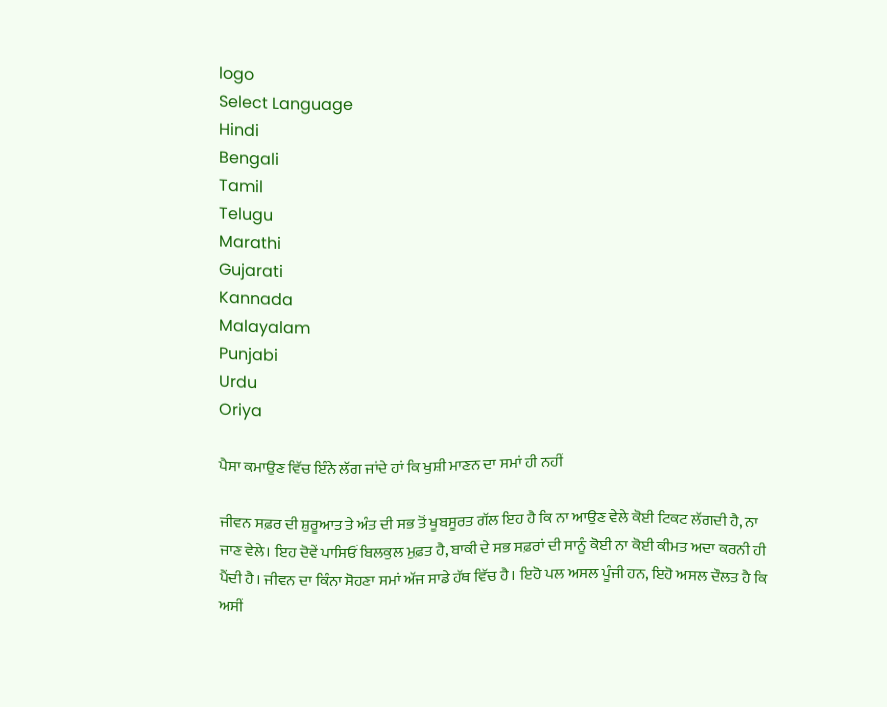logo
Select Language
Hindi
Bengali
Tamil
Telugu
Marathi
Gujarati
Kannada
Malayalam
Punjabi
Urdu
Oriya

ਪੈਸਾ ਕਮਾਉਣ ਵਿੱਚ ਇੰਨੇ ਲੱਗ ਜਾਂਦੇ ਹਾਂ ਕਿ ਖੁਸ਼ੀ ਮਾਣਨ ਦਾ ਸਮਾਂ ਹੀ ਨਹੀਂ

ਜੀਵਨ ਸਫ਼ਰ ਦੀ ਸ਼ੁਰੂਆਤ ਤੇ ਅੰਤ ਦੀ ਸਭ ਤੋਂ ਖੂਬਸੂਰਤ ਗੱਲ ਇਹ ਹੈ ਕਿ ਨਾ ਆਉਣ ਵੇਲੇ ਕੋਈ ਟਿਕਟ ਲੱਗਦੀ ਹੈ, ਨਾ ਜਾਣ ਵੇਲੇ। ਇਹ ਦੋਵੇਂ ਪਾਸਿਓਂ ਬਿਲਕੁਲ ਮੁਫ਼ਤ ਹੈ, ਬਾਕੀ ਦੇ ਸਭ ਸਫ਼ਰਾਂ ਦੀ ਸਾਨੂੰ ਕੋਈ ਨਾ ਕੋਈ ਕੀਮਤ ਅਦਾ ਕਰਨੀ ਹੀ ਪੈਂਦੀ ਹੈ। ਜੀਵਨ ਦਾ ਕਿੰਨਾ ਸੋਹਣਾ ਸਮਾਂ ਅੱਜ ਸਾਡੇ ਹੱਥ ਵਿੱਚ ਹੈ। ਇਹੋ ਪਲ ਅਸਲ ਪੂੰਜੀ ਹਨ, ਇਹੋ ਅਸਲ ਦੌਲਤ ਹੈ ਕਿ ਅਸੀਂ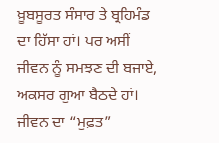ਖ਼ੂਬਸੂਰਤ ਸੰਸਾਰ ਤੇ ਬ੍ਰਹਿਮੰਡ ਦਾ ਹਿੱਸਾ ਹਾਂ। ਪਰ ਅਸੀਂ ਜੀਵਨ ਨੂੰ ਸਮਝਣ ਦੀ ਬਜਾਏ, ਅਕਸਰ ਗੁਆ ਬੈਠਦੇ ਹਾਂ। ਜੀਵਨ ਦਾ “ਮੁਫ਼ਤ”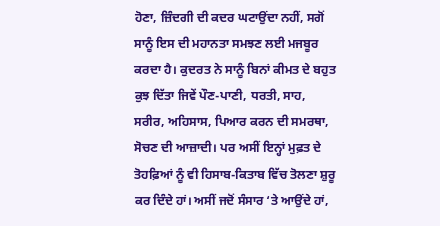ਹੋਣਾ, ਜ਼ਿੰਦਗੀ ਦੀ ਕਦਰ ਘਟਾਉਂਦਾ ਨਹੀਂ, ਸਗੋਂ ਸਾਨੂੰ ਇਸ ਦੀ ਮਹਾਨਤਾ ਸਮਝਣ ਲਈ ਮਜਬੂਰ ਕਰਦਾ ਹੈ। ਕੁਦਰਤ ਨੇ ਸਾਨੂੰ ਬਿਨਾਂ ਕੀਮਤ ਦੇ ਬਹੁਤ ਕੁਝ ਦਿੱਤਾ ਜਿਵੇਂ ਪੌਣ-ਪਾਣੀ, ਧਰਤੀ, ਸਾਹ, ਸਰੀਰ, ਅਹਿਸਾਸ, ਪਿਆਰ ਕਰਨ ਦੀ ਸਮਰਥਾ, ਸੋਚਣ ਦੀ ਆਜ਼ਾਦੀ। ਪਰ ਅਸੀਂ ਇਨ੍ਹਾਂ ਮੁਫ਼ਤ ਦੇ ਤੋਹਫ਼ਿਆਂ ਨੂੰ ਵੀ ਹਿਸਾਬ-ਕਿਤਾਬ ਵਿੱਚ ਤੋਲਣਾ ਸ਼ੁਰੂ ਕਰ ਦਿੰਦੇ ਹਾਂ। ਅਸੀਂ ਜਦੋਂ ਸੰਸਾਰ ‘ਤੇ ਆਉਂਦੇ ਹਾਂ,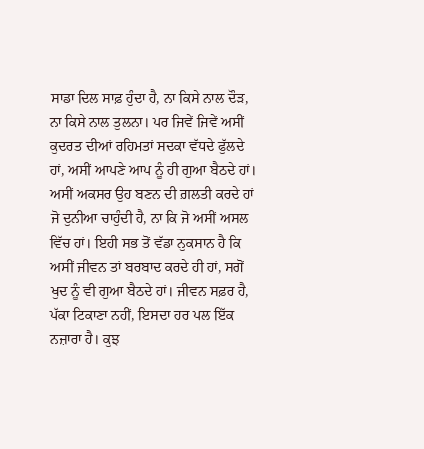ਸਾਡਾ ਦਿਲ ਸਾਫ਼ ਹੁੰਦਾ ਹੈ, ਨਾ ਕਿਸੇ ਨਾਲ ਦੌੜ, ਨਾ ਕਿਸੇ ਨਾਲ ਤੁਲਨਾ। ਪਰ ਜਿਵੇਂ ਜਿਵੇਂ ਅਸੀਂ ਕੁਦਰਤ ਦੀਆਂ ਰਹਿਮਤਾਂ ਸਦਕਾ ਵੱਧਦੇ ਫੁੱਲਦੇ ਹਾਂ, ਅਸੀਂ ਆਪਣੇ ਆਪ ਨੂੰ ਹੀ ਗੁਆ ਬੈਠਦੇ ਹਾਂ। ਅਸੀਂ ਅਕਸਰ ਉਹ ਬਣਨ ਦੀ ਗ਼ਲਤੀ ਕਰਦੇ ਹਾਂ ਜੋ ਦੁਨੀਆ ਚਾਹੁੰਦੀ ਹੈ, ਨਾ ਕਿ ਜੋ ਅਸੀਂ ਅਸਲ ਵਿੱਚ ਹਾਂ। ਇਹੀ ਸਭ ਤੋਂ ਵੱਡਾ ਨੁਕਸਾਨ ਹੈ ਕਿ ਅਸੀਂ ਜੀਵਨ ਤਾਂ ਬਰਬਾਦ ਕਰਦੇ ਹੀ ਹਾਂ, ਸਗੋਂ ਖੁਦ ਨੂੰ ਵੀ ਗੁਆ ਬੈਠਦੇ ਹਾਂ। ਜੀਵਨ ਸਫ਼ਰ ਹੈ, ਪੱਕਾ ਟਿਕਾਣਾ ਨਹੀਂ, ਇਸਦਾ ਹਰ ਪਲ ਇੱਕ ਨਜ਼ਾਰਾ ਹੈ। ਕੁਝ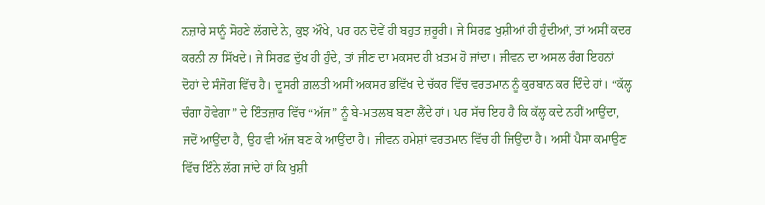ਨਜ਼ਾਰੇ ਸਾਨੂੰ ਸੋਹਣੇ ਲੱਗਦੇ ਨੇ, ਕੁਝ ਔਖੇ, ਪਰ ਹਨ ਦੋਵੇਂ ਹੀ ਬਹੁਤ ਜ਼ਰੂਰੀ। ਜੇ ਸਿਰਫ਼ ਖੁਸ਼ੀਆਂ ਹੀ ਹੁੰਦੀਆਂ, ਤਾਂ ਅਸੀਂ ਕਦਰ ਕਰਨੀ ਨਾ ਸਿੱਖਦੇ। ਜੇ ਸਿਰਫ਼ ਦੁੱਖ ਹੀ ਹੁੰਦੇ, ਤਾਂ ਜੀਣ ਦਾ ਮਕਸਦ ਹੀ ਖ਼ਤਮ ਹੋ ਜਾਂਦਾ। ਜੀਵਨ ਦਾ ਅਸਲ ਰੰਗ ਇਹਨਾਂ ਦੋਹਾਂ ਦੇ ਸੰਜੋਗ ਵਿੱਚ ਹੈ। ਦੂਸਰੀ ਗ਼ਲਤੀ ਅਸੀਂ ਅਕਸਰ ਭਵਿੱਖ ਦੇ ਚੱਕਰ ਵਿੱਚ ਵਰਤਮਾਨ ਨੂੰ ਕੁਰਬਾਨ ਕਰ ਦਿੰਦੇ ਹਾਂ। “ਕੱਲ੍ਹ ਚੰਗਾ ਹੋਵੇਗਾ” ਦੇ ਇੰਤਜ਼ਾਰ ਵਿੱਚ “ਅੱਜ” ਨੂੰ ਬੇ-ਮਤਲਬ ਬਣਾ ਲੈਂਦੇ ਹਾਂ। ਪਰ ਸੱਚ ਇਹ ਹੈ ਕਿ ਕੱਲ੍ਹ ਕਦੇ ਨਹੀਂ ਆਉਂਦਾ, ਜਦੋਂ ਆਉਂਦਾ ਹੈ, ਉਹ ਵੀ ਅੱਜ ਬਣ ਕੇ ਆਉਂਦਾ ਹੈ। ਜੀਵਨ ਹਮੇਸ਼ਾਂ ਵਰਤਮਾਨ ਵਿੱਚ ਹੀ ਜਿਉਂਦਾ ਹੈ। ਅਸੀਂ ਪੈਸਾ ਕਮਾਉਣ ਵਿੱਚ ਇੰਨੇ ਲੱਗ ਜਾਂਦੇ ਹਾਂ ਕਿ ਖੁਸ਼ੀ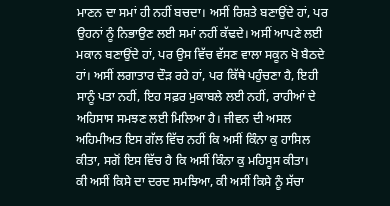ਮਾਣਨ ਦਾ ਸਮਾਂ ਹੀ ਨਹੀਂ ਬਚਦਾ। ਅਸੀਂ ਰਿਸ਼ਤੇ ਬਣਾਉਂਦੇ ਹਾਂ, ਪਰ ਉਹਨਾਂ ਨੂੰ ਨਿਭਾਉਣ ਲਈ ਸਮਾਂ ਨਹੀਂ ਕੱਢਦੇ। ਅਸੀਂ ਆਪਣੇ ਲਈ ਮਕਾਨ ਬਣਾਉਂਦੇ ਹਾਂ, ਪਰ ਉਸ ਵਿੱਚ ਵੱਸਣ ਵਾਲਾ ਸਕੂਨ ਖੋ ਬੈਠਦੇ ਹਾਂ। ਅਸੀਂ ਲਗਾਤਾਰ ਦੌੜ ਰਹੇ ਹਾਂ, ਪਰ ਕਿੱਥੇ ਪਹੁੰਚਣਾ ਹੈ, ਇਹੀ ਸਾਨੂੰ ਪਤਾ ਨਹੀਂ, ਇਹ ਸਫ਼ਰ ਮੁਕਾਬਲੇ ਲਈ ਨਹੀਂ, ਰਾਹੀਆਂ ਦੇ ਅਹਿਸਾਸ ਸਮਝਣ ਲਈ ਮਿਲਿਆ ਹੈ। ਜੀਵਨ ਦੀ ਅਸਲ ਅਹਿਮੀਅਤ ਇਸ ਗੱਲ ਵਿੱਚ ਨਹੀਂ ਕਿ ਅਸੀਂ ਕਿੰਨਾ ਕੁ ਹਾਸਿਲ ਕੀਤਾ, ਸਗੋਂ ਇਸ ਵਿੱਚ ਹੈ ਕਿ ਅਸੀਂ ਕਿੰਨਾ ਕੁ ਮਹਿਸੂਸ ਕੀਤਾ।
ਕੀ ਅਸੀਂ ਕਿਸੇ ਦਾ ਦਰਦ ਸਮਝਿਆ, ਕੀ ਅਸੀਂ ਕਿਸੇ ਨੂੰ ਸੱਚਾ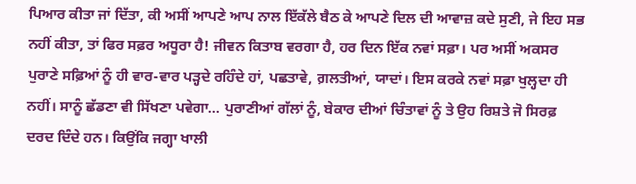ਪਿਆਰ ਕੀਤਾ ਜਾਂ ਦਿੱਤਾ, ਕੀ ਅਸੀਂ ਆਪਣੇ ਆਪ ਨਾਲ ਇੱਕੱਲੇ ਬੈਠ ਕੇ ਆਪਣੇ ਦਿਲ ਦੀ ਆਵਾਜ਼ ਕਦੇ ਸੁਣੀ, ਜੇ ਇਹ ਸਭ ਨਹੀਂ ਕੀਤਾ, ਤਾਂ ਫਿਰ ਸਫ਼ਰ ਅਧੂਰਾ ਹੈ! ਜੀਵਨ ਕਿਤਾਬ ਵਰਗਾ ਹੈ, ਹਰ ਦਿਨ ਇੱਕ ਨਵਾਂ ਸਫ਼ਾ। ਪਰ ਅਸੀਂ ਅਕਸਰ ਪੁਰਾਣੇ ਸਫ਼ਿਆਂ ਨੂੰ ਹੀ ਵਾਰ-ਵਾਰ ਪੜ੍ਹਦੇ ਰਹਿੰਦੇ ਹਾਂ, ਪਛਤਾਵੇ, ਗ਼ਲਤੀਆਂ, ਯਾਦਾਂ। ਇਸ ਕਰਕੇ ਨਵਾਂ ਸਫ਼ਾ ਖੁਲ੍ਹਦਾ ਹੀ ਨਹੀਂ। ਸਾਨੂੰ ਛੱਡਣਾ ਵੀ ਸਿੱਖਣਾ ਪਵੇਗਾ… ਪੁਰਾਣੀਆਂ ਗੱਲਾਂ ਨੂੰ, ਬੇਕਾਰ ਦੀਆਂ ਚਿੰਤਾਵਾਂ ਨੂੰ ਤੇ ਉਹ ਰਿਸ਼ਤੇ ਜੋ ਸਿਰਫ਼ ਦਰਦ ਦਿੰਦੇ ਹਨ। ਕਿਉਂਕਿ ਜਗ੍ਹਾ ਖਾਲੀ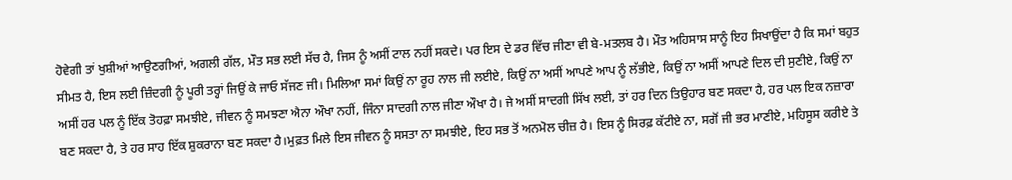ਹੋਵੇਗੀ ਤਾਂ ਖੁਸ਼ੀਆਂ ਆਉਣਗੀਆਂ, ਅਗਲੀ ਗੱਲ, ਮੌਤ ਸਭ ਲਈ ਸੱਚ ਹੈ, ਜਿਸ ਨੂੰ ਅਸੀਂ ਟਾਲ ਨਹੀਂ ਸਕਦੇ। ਪਰ ਇਸ ਦੇ ਡਰ ਵਿੱਚ ਜੀਣਾ ਵੀ ਬੇ-ਮਤਲਬ ਹੈ। ਮੌਤ ਅਹਿਸਾਸ ਸਾਨੂੰ ਇਹ ਸਿਖਾਉਂਦਾ ਹੈ ਕਿ ਸਮਾਂ ਬਹੁਤ ਸੀਮਤ ਹੈ, ਇਸ ਲਈ ਜ਼ਿੰਦਗੀ ਨੂੰ ਪੂਰੀ ਤਰ੍ਹਾਂ ਜਿਉਂ ਕੇ ਜਾਓ ਸੱਜਣ ਜੀ। ਮਿਲਿਆ ਸਮਾਂ ਕਿਉਂ ਨਾ ਰੂਹ ਨਾਲ ਜੀ ਲਈਏ, ਕਿਉਂ ਨਾ ਅਸੀਂ ਆਪਣੇ ਆਪ ਨੂੰ ਲੱਭੀਏ, ਕਿਉਂ ਨਾ ਅਸੀਂ ਆਪਣੇ ਦਿਲ ਦੀ ਸੁਣੀਏ, ਕਿਉਂ ਨਾ ਅਸੀਂ ਹਰ ਪਲ ਨੂੰ ਇੱਕ ਤੋਹਫ਼ਾ ਸਮਝੀਏ, ਜੀਵਨ ਨੂੰ ਸਮਝਣਾ ਐਨਾ ਔਖਾ ਨਹੀਂ, ਜਿੰਨਾ ਸਾਦਗੀ ਨਾਲ ਜੀਣਾ ਔਖਾ ਹੈ। ਜੇ ਅਸੀਂ ਸਾਦਗੀ ਸਿੱਖ ਲਈ, ਤਾਂ ਹਰ ਦਿਨ ਤਿਉਹਾਰ ਬਣ ਸਕਦਾ ਹੈ, ਹਰ ਪਲ ਇਕ ਨਜ਼ਾਰਾ ਬਣ ਸਕਦਾ ਹੈ, ਤੇ ਹਰ ਸਾਹ ਇੱਕ ਸ਼ੁਕਰਾਨਾ ਬਣ ਸਕਦਾ ਹੈ।ਮੁਫ਼ਤ ਮਿਲੇ ਇਸ ਜੀਵਨ ਨੂੰ ਸਸਤਾ ਨਾ ਸਮਝੀਏ, ਇਹ ਸਭ ਤੋਂ ਅਨਮੋਲ ਚੀਜ਼ ਹੈ। ਇਸ ਨੂੰ ਸਿਰਫ਼ ਕੱਟੀਏ ਨਾ, ਸਗੋਂ ਜੀ ਭਰ ਮਾਣੀਏ, ਮਹਿਸੂਸ ਕਰੀਏ ਤੇ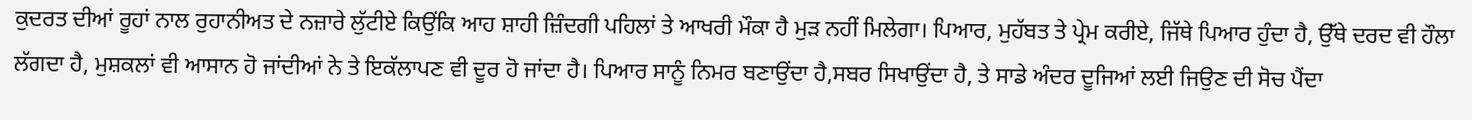ਕੁਦਰਤ ਦੀਆਂ ਰੂਹਾਂ ਨਾਲ ਰੁਹਾਨੀਅਤ ਦੇ ਨਜ਼ਾਰੇ ਲੁੱਟੀਏ ਕਿਉਂਕਿ ਆਹ ਸ਼ਾਹੀ ਜ਼ਿੰਦਗੀ ਪਹਿਲਾਂ ਤੇ ਆਖਰੀ ਮੌਕਾ ਹੈ ਮੁੜ ਨਹੀਂ ਮਿਲੇਗਾ। ਪਿਆਰ, ਮੁਹੱਬਤ ਤੇ ਪ੍ਰੇਮ ਕਰੀਏ, ਜਿੱਥੇ ਪਿਆਰ ਹੁੰਦਾ ਹੈ, ਉੱਥੇ ਦਰਦ ਵੀ ਹੌਲਾ ਲੱਗਦਾ ਹੈ, ਮੁਸ਼ਕਲਾਂ ਵੀ ਆਸਾਨ ਹੋ ਜਾਂਦੀਆਂ ਨੇ ਤੇ ਇਕੱਲਾਪਣ ਵੀ ਦੂਰ ਹੋ ਜਾਂਦਾ ਹੈ। ਪਿਆਰ ਸਾਨੂੰ ਨਿਮਰ ਬਣਾਉਂਦਾ ਹੈ,ਸਬਰ ਸਿਖਾਉਂਦਾ ਹੈ, ਤੇ ਸਾਡੇ ਅੰਦਰ ਦੂਜਿਆਂ ਲਈ ਜਿਉਣ ਦੀ ਸੋਚ ਪੈਂਦਾ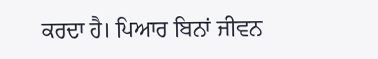ਕਰਦਾ ਹੈ। ਪਿਆਰ ਬਿਨਾਂ ਜੀਵਨ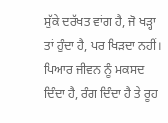ਸੁੱਕੇ ਦਰੱਖਤ ਵਾਂਗ ਹੈ, ਜੋ ਖੜ੍ਹਾ ਤਾਂ ਹੁੰਦਾ ਹੈ, ਪਰ ਖਿੜਦਾ ਨਹੀਂ। ਪਿਆਰ ਜੀਵਨ ਨੂੰ ਮਕਸਦ ਦਿੰਦਾ ਹੈ, ਰੰਗ ਦਿੰਦਾ ਹੈ ਤੇ ਰੂਹ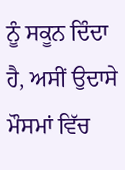ਨੂੰ ਸਕੂਨ ਦਿੰਦਾ ਹੈ, ਅਸੀਂ ਉਦਾਸੇ ਮੌਸਮਾਂ ਵਿੱਚ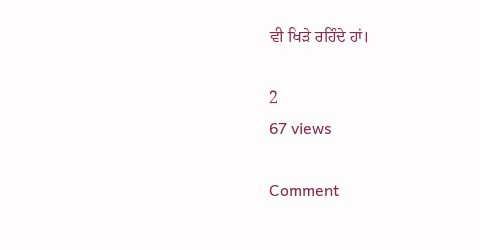ਵੀ ਖਿੜੇ ਰਹਿੰਦੇ ਹਾਂ।

2
67 views

Comment